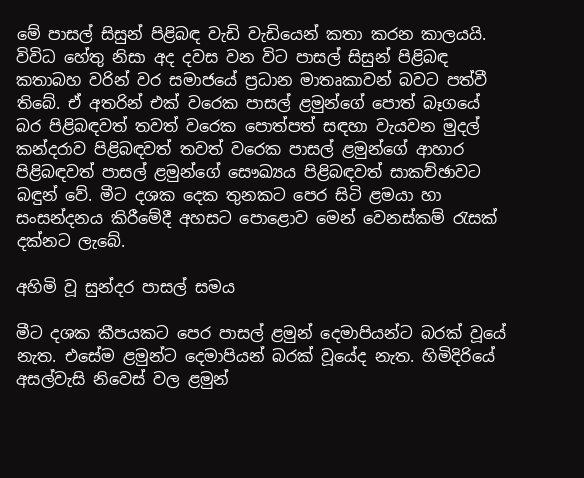මේ පාසල් සිසුන් පිළිබඳ වැඩි වැඩියෙන් කතා කරන කාලයයි. විවිධ හේතු නිසා අද දවස වන විට පාසල් සිසුන් පිළිබඳ කතාබහ වරින් වර සමාජයේ ප්‍රධාන මාතෘකාවන් බවට පත්වී තිබේ. ඒ අතරින් එක් වරෙක පාසල් ළමුන්ගේ පොත් බෑගයේ බර පිළිබඳවත් තවත් වරෙක පොත්පත් සඳහා වැයවන මුදල් කන්දරාව පිළිබඳවත් තවත් වරෙක පාසල් ළමුන්ගේ ආහාර පිළිබඳවත් පාසල් ළමුන්ගේ සෞඛ්‍යය පිළිබඳවත් සාකච්ඡාවට බඳුන් වේ. මීට දශක දෙක තුනකට පෙර සිටි ළමයා හා සංසන්දනය කිරීමේදී අහසට පොළොව මෙන් වෙනස්කම් රැසක් දක්නට ලැබේ.

අහිමි වූ සුන්දර පාසල් සමය

මීට දශක කීපයකට පෙර පාසල් ළමුන් දෙමාපියන්ට බරක් වූයේ නැත. එසේම ළමුන්ට දෙමාපියන් බරක් වූයේද නැත. හිමිදිරියේ අසල්වැසි නිවෙස් වල ළමුන්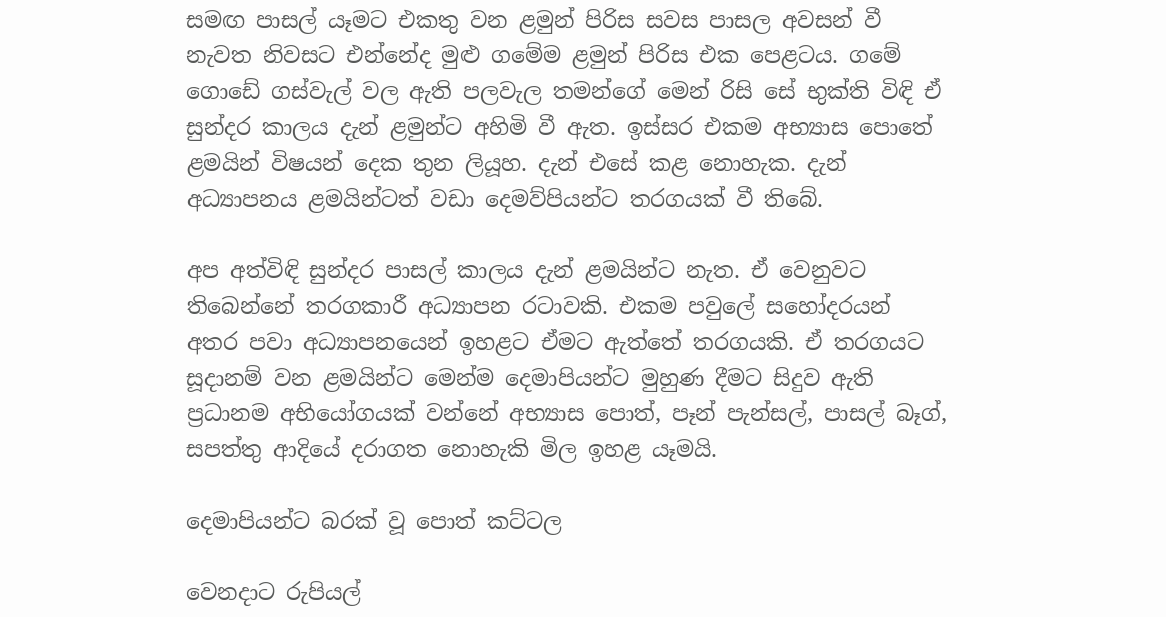සමඟ පාසල් යෑමට එකතු වන ළමුන් පිරිස සවස පාසල අවසන් වී නැවත නිවසට එන්නේද මුළු ගමේම ළමුන් පිරිස එක පෙළටය. ගමේ ගොඩේ ගස්වැල් වල ඇති පලවැල තමන්ගේ මෙන් රිසි සේ භුක්ති විඳි ඒ සුන්දර කාලය දැන් ළමුන්ට අහිමි වී ඇත. ඉස්සර එකම අභ්‍යාස පොතේ ළමයින් විෂයන් දෙක තුන ලියූහ. දැන් එසේ කළ නොහැක. දැන් අධ්‍යාපනය ළමයින්ටත් වඩා දෙමව්පියන්ට තරගයක් වී තිබේ.

අප අත්විඳි සුන්දර පාසල් කාලය දැන් ළමයින්ට නැත. ඒ වෙනුවට තිබෙන්නේ තරගකාරී අධ්‍යාපන රටාවකි. එකම පවුලේ සහෝදරයන් අතර පවා අධ්‍යාපනයෙන් ඉහළට ඒමට ඇත්තේ තරගයකි. ඒ තරගයට සූදානම් වන ළමයින්ට මෙන්ම දෙමාපියන්ට මුහුණ දීමට සිදුව ඇති ප්‍රධානම අභියෝගයක් වන්නේ අභ්‍යාස පොත්, පෑන් පැන්සල්, පාසල් බෑග්, සපත්තු ආදියේ දරාගත නොහැකි මිල ඉහළ යෑමයි.

දෙමාපියන්ට බරක් වූ පොත් කට්ටල

වෙනදාට රුපියල්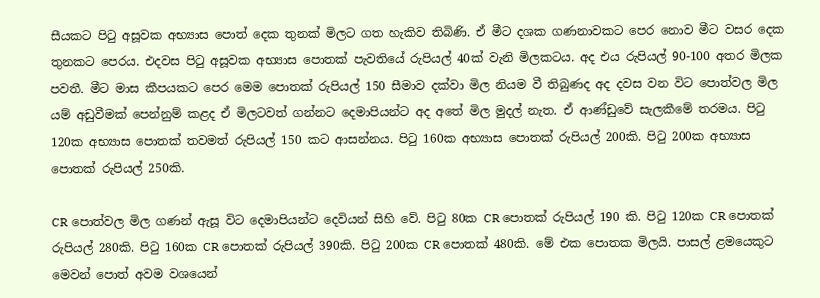සීයකට පිටු අසූවක අභ්‍යාස පොත් දෙක තුනක් මිලට ගත හැකිව තිබිණි. ඒ මීට දශක ගණනාවකට පෙර නොව මීට වසර දෙක තුනකට පෙරය. එදවස පිටු අසූවක අභ්‍යාස පොතක් පැවතියේ රුපියල් 40ක් වැනි මිලකටය. අද එය රුපියල් 90-100 අතර මිලක පවතී. මීට මාස කීපයකට පෙර මෙම පොතක් රුපියල් 150 සීමාව දක්වා මිල නියම වී තිබුණද අද දවස වන විට පොත්වල මිල යම් අඩුවීමක් පෙන්නුම් කළද ඒ මිලටවත් ගන්නට දෙමාපියන්ට අද අතේ මිල මුදල් නැත. ඒ ආණ්ඩුවේ සැලකීමේ තරමය. පිටු 120ක අභ්‍යාස පොතක් තවමත් රුපියල් 150 කට ආසන්නය. පිටු 160ක අභ්‍යාස පොතක් රුපියල් 200කි. පිටු 200ක අභ්‍යාස පොතක් රුපියල් 250කි.

CR පොත්වල මිල ගණන් ඇසූ විට දෙමාපියන්ට දෙවියන් සිහි වේ. පිටු 80ක CR පොතක් රුපියල් 190 කි. පිටු 120ක CR පොතක් රුපියල් 280කි. පිටු 160ක CR පොතක් රුපියල් 390කි. පිටු 200ක CR පොතක් 480කි. මේ එක පොතක මිලයි. පාසල් ළමයෙකුට මෙවන් පොත් අවම වශයෙන්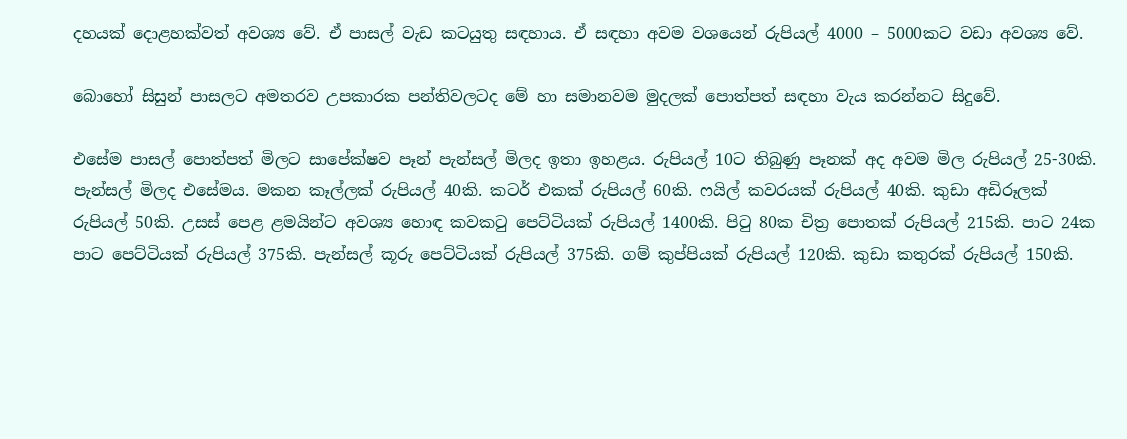දහයක් දොළහක්වත් අවශ්‍ය වේ. ඒ පාසල් වැඩ කටයුතු සඳහාය. ඒ සඳහා අවම වශයෙන් රුපියල් 4000 – 5000කට වඩා අවශ්‍ය වේ.

බොහෝ සිසුන් පාසලට අමතරව උපකාරක පන්තිවලටද මේ හා සමානවම මුදලක් පොත්පත් සඳහා වැය කරන්නට සිදුවේ.

එසේම පාසල් පොත්පත් මිලට සාපේක්ෂව පෑන් පැන්සල් මිලද ඉතා ඉහළය. රුපියල් 10ට තිබුණු පෑනක් අද අවම මිල රුපියල් 25-30කි. පැන්සල් මිලද එසේමය. මකන කෑල්ලක් රුපියල් 40කි. කටර් එකක් රුපියල් 60කි. ෆයිල් කවරයක් රුපියල් 40කි. කුඩා අඩිරූලක් රුපියල් 50කි. උසස් පෙළ ළමයින්ට අවශ්‍ය හොඳ කවකටු පෙට්ටියක් රුපියල් 1400කි. පිටු 80ක චිත්‍ර පොතක් රුපියල් 215කි. පාට 24ක පාට පෙට්ටියක් රුපියල් 375කි. පැන්සල් කූරු පෙට්ටියක් රුපියල් 375කි. ගම් කුප්පියක් රුපියල් 120කි. කුඩා කතුරක් රුපියල් 150කි.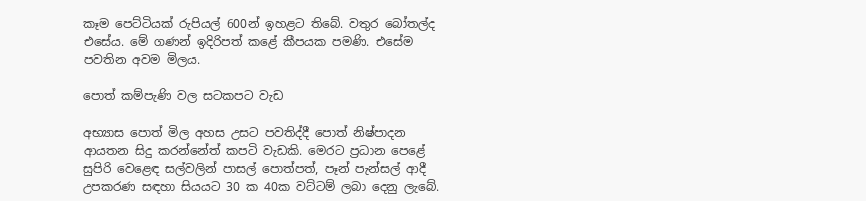කෑම පෙට්ටියක් රුපියල් 600න් ඉහළට තිබේ. වතුර බෝතල්ද එසේය. මේ ගණන් ඉදිරිපත් කළේ කීපයක පමණි. එසේම පවතින අවම මිලය.

පොත් කම්පැණි වල සටකපට වැඩ

අභ්‍යාස පොත් මිල අහස උසට පවතිද්දී පොත් නිෂ්පාදන ආයතන සිදු කරන්නේත් කපටි වැඩකි. මෙරට ප්‍රධාන පෙළේ සුපිරි වෙළෙඳ සල්වලින් පාසල් පොත්පත්, පෑන් පැන්සල් ආදී උපකරණ සඳහා සියයට 30 ක 40ක වට්ටම් ලබා දෙනු ලැබේ.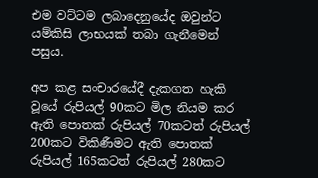එම වට්ටම ලබාදෙනුයේද ඔවුන්ට යම්කිසි ලාභයක් තබා ගැනීමෙන් පසුය.

අප කළ සංචාරයේදී දැකගත හැකි වූයේ රුපියල් 90කට මිල නියම කර ඇති පොතක් රුපියල් 70කටත් රුපියල් 200කට විකිණීමට ඇති පොතක් රුපියල් 165කටත් රුපියල් 280කට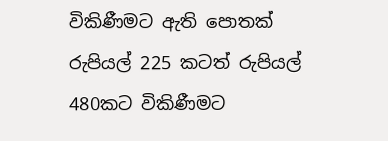විකිණීමට ඇති පොතක් රුපියල් 225 කටත් රුපියල් 480කට විකිණීමට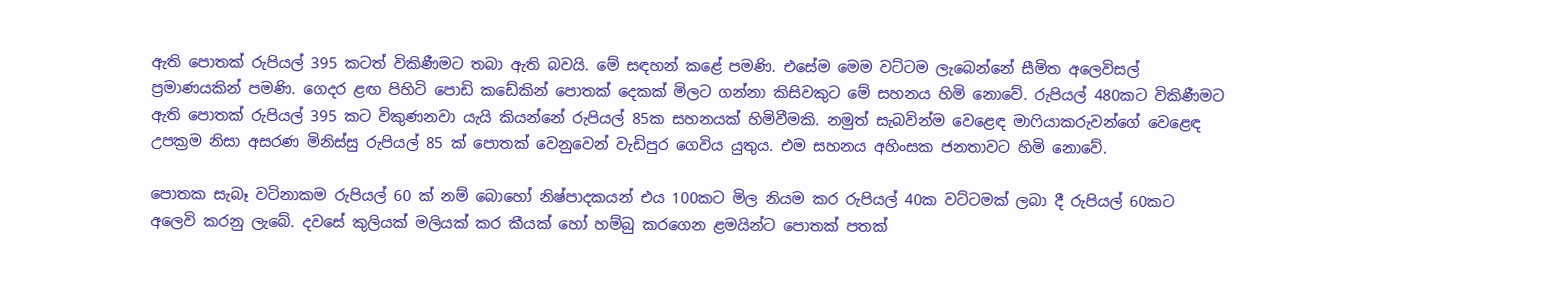ඇති පොතක් රුපියල් 395 කටත් විකිණීමට තබා ඇති බවයි. මේ සඳහන් කළේ පමණි. එසේම මෙම වට්ටම ලැබෙන්නේ සීමිත අලෙවිසල් ප්‍රමාණයකින් පමණි. ගෙදර ළඟ පිහිටි පොඩි කඩේකින් පොතක් දෙකක් මිලට ගන්නා කිසිවකුට මේ සහනය හිමි නොවේ. රුපියල් 480කට විකිණීමට ඇති පොතක් රුපියල් 395 කට විකුණනවා යැයි කියන්නේ රුපියල් 85ක සහනයක් හිමිවීමකි. නමුත් සැබවින්ම වෙළෙඳ මාෆියාකරුවන්ගේ වෙළෙඳ උපක්‍රම නිසා අසරණ මිනිස්සු රුපියල් 85 ක් පොතක් වෙනුවෙන් වැඩිපුර ගෙවිය යුතුය. එම සහනය අහිංසක ජනතාවට හිමි නොවේ.

පොතක සැබෑ වටිනාකම රුපියල් 60 ක් නම් බොහෝ නිෂ්පාදකයන් එය 100කට මිල නියම කර රුපියල් 40ක වට්ටමක් ලබා දී රුපියල් 60කට අලෙවි කරනු ලැබේ. දවසේ කුලියක් මලියක් කර කීයක් හෝ හම්බු කරගෙන ළමයින්ට පොතක් පතක්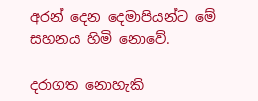අරන් දෙන දෙමාපියන්ට මේ සහනය හිමි නොවේ.

දරාගත නොහැකි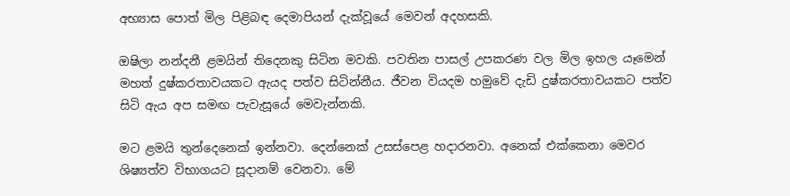අභ්‍යාස පොත් මිල පිළිබඳ දෙමාපියන් දැක්වූයේ මෙවන් අදහසකි.

ඔෂිලා නන්දනී ළමයින් තිදෙනකු සිටින මවකි. පවතින පාසල් උපකරණ වල මිල ඉහල යෑමෙන් මහත් දුෂ්කරතාවයකට ඇයද පත්ව සිටින්නීය. ජීවන වියදම හමුවේ දැඩි දුෂ්කරතාවයකට පත්ව සිටි ඇය අප සමඟ පැවැසූයේ මෙවැන්නකි.

මට ළමයි තුන්දෙනෙක් ඉන්නවා. දෙන්නෙක් උසස්පෙළ හදාරනවා. අනෙක් එක්කෙනා මෙවර ශිෂ්‍යත්ව විභාගයට සූදානම් වෙනවා. මේ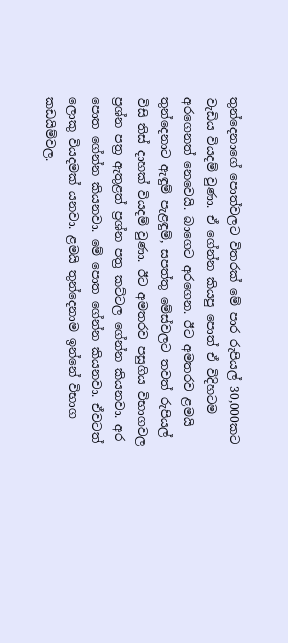තුන්දෙනාගේ පොත්වලට විතරක් මේ පාර රුපියල් 30,000කට වැඩිය වියදම් වුණා. ඒ ගේන්න කියපු පොත් ඒ විදිහටම අරගෙනත් නෙවෙයි. බාගෙට අරගෙන. ඊට අමතරව ළමයි තුන්දෙනාට ඇඳුම් පැළඳුම්, සපත්තු මේස්වලට තවත් රුපියල් විසි තිස් දාහක් වියදම් වුණා. ඊට අමතරව පසුගිය විභාගවල ප්‍රශ්න පත්‍ර ඇතුළත් ප්‍රශ්න පත්‍ර කට්ටල ගේන්න කියනවා. අර පොත ගේන්න කියනවා. මේ පොත ගේන්න කියනවා. ඒවටත් ලොකු වියදමක් යනවා. ළමයි තුන්දෙනාම ඉන්නේ විභාග කඩයිම්වල.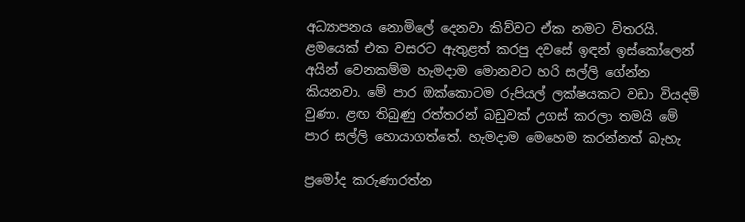අධ්‍යාපනය නොමිලේ දෙනවා කිව්වට ඒක නමට විතරයි. ළමයෙක් එක වසරට ඇතුළත් කරපු දවසේ ඉඳන් ඉස්කෝලෙන් අයින් වෙනකම්ම හැමදාම මොනවට හරි සල්ලි ගේන්න කියනවා. මේ පාර ඔක්කොටම රුපියල් ලක්ෂයකට වඩා වියදම් වුණා. ළඟ තිබුණු රත්තරන් බඩුවක් උගස් කරලා තමයි මේ පාර සල්ලි හොයාගත්තේ. හැමදාම මෙහෙම කරන්නත් බැහැ

ප්‍රමෝද කරුණාරත්න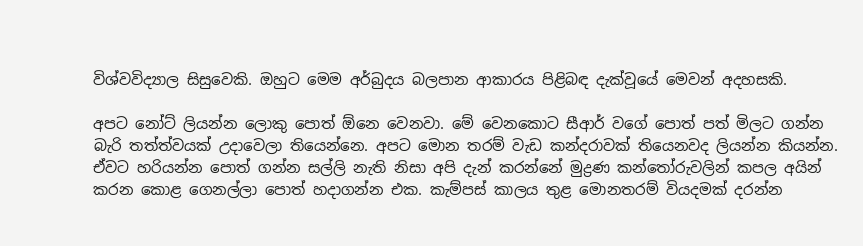විශ්වවිද්‍යාල සිසුවෙකි. ඔහුට මෙම අර්බුදය බලපාන ආකාරය පිළිබඳ දැක්වූයේ මෙවන් අදහසකි.

අපට නෝට් ලියන්න ලොකු පොත් ඕනෙ වෙනවා. මේ වෙනකොට සීආර් වගේ පොත් පත් මිලට ගන්න බැරි තත්ත්වයක් උදාවෙලා තියෙන්නෙ. අපට මොන තරම් වැඩ කන්දරාවක් තියෙනවද ලියන්න කියන්න. ඒවට හරියන්න පොත් ගන්න සල්ලි නැති නිසා අපි දැන් කරන්නේ මුද්‍රණ කන්තෝරුවලින් කපල අයින් කරන කොළ ගෙනල්ලා පොත් හදාගන්න එක. කැම්පස් කාලය තුළ මොනතරම් වියදමක් දරන්න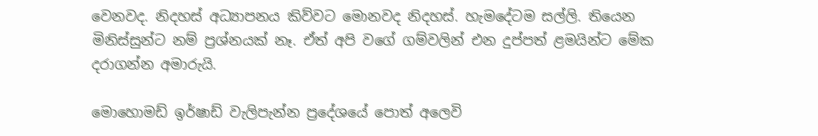වෙනවද. නිදහස් අධ්‍යාපනය කිව්වට මොනවද නිදහස්. හැමදේටම සල්ලි. තියෙන මිනිස්සුන්ට නම් ප්‍රශ්නයක් නෑ. ඒත් අපි වගේ ගම්වලින් එන දුප්පත් ළමයින්ට මේක දරාගන්න අමාරුයි.

මොහොමඩ් ඉර්ෂාඩ් වැලිපැන්න ප්‍රදේශයේ පොත් අලෙවි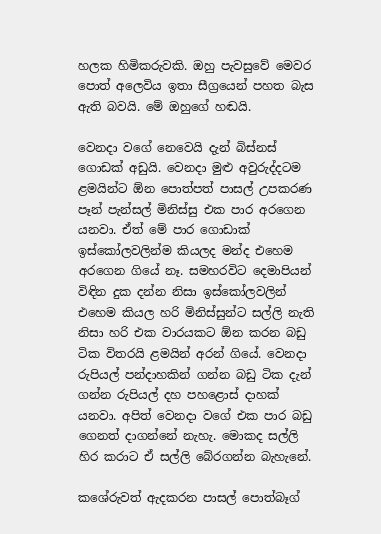හලක හිමිකරුවකි. ඔහු පැවසුවේ මෙවර පොත් අලෙවිය ඉතා සීග්‍රයෙන් පහත බැස ඇති බවයි. මේ ඔහුගේ හඬයි.

වෙනදා වගේ නෙවෙයි දැන් බිස්නස් ගොඩක් අඩුයි. වෙනදා මුළු අවුරුද්දටම ළමයින්ට ඕන පොත්පත් පාසල් උපකරණ පෑන් පැන්සල් මිනිස්සු එක පාර අරගෙන යනවා. ඒත් මේ පාර ගොඩාක් ඉස්කෝලවලින්ම කියලද මන්ද එහෙම අරගෙන ගියේ නෑ. සමහරවිට දෙමාපියන් විඳින දුක දන්න නිසා ඉස්කෝලවලින් එහෙම කියල හරි මිනිස්සුන්ට සල්ලි නැති නිසා හරි එක වාරයකට ඕන කරන බඩු ටික විතරයි ළමයින් අරන් ගියේ. වෙනදා රුපියල් පන්දාහකින් ගන්න බඩු ටික දැන් ගන්න රුපියල් දහ පහළොස් දාහක් යනවා. අපිත් වෙනදා වගේ එක පාර බඩු ගෙනත් දාගන්නේ නැහැ. මොකද සල්ලි හිර කරාට ඒ සල්ලි බේරගන්න බැහැනේ.

කශේරුවත් ඇදකරන පාසල් පොත්බෑග්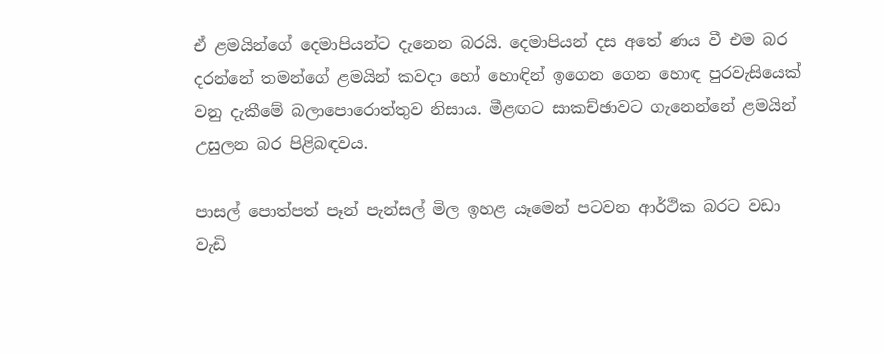ඒ ළමයින්ගේ දෙමාපියන්ට දැනෙන බරයි. දෙමාපියන් දස අතේ ණය වී එම බර දරන්නේ තමන්ගේ ළමයින් කවදා හෝ හොඳින් ඉගෙන ගෙන හොඳ පුරවැසියෙක් වනු දැකීමේ බලාපොරොත්තුව නිසාය. මීළඟට සාකච්ඡාවට ගැනෙන්නේ ළමයින් උසුලන බර පිළිබඳවය.

පාසල් පොත්පත් පෑන් පැන්සල් මිල ඉහළ යෑමෙන් පටවන ආර්ථික බරට වඩා වැඩි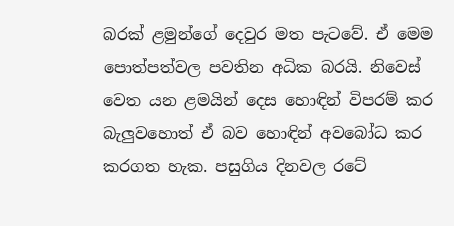බරක් ළමුන්ගේ දෙවුර මත පැටවේ. ඒ මෙම පොත්පත්වල පවතින අධික බරයි. නිවෙස් වෙත යන ළමයින් දෙස හොඳින් විපරම් කර බැලුවහොත් ඒ බව හොඳින් අවබෝධ කර කරගත හැක. පසුගිය දිනවල රටේ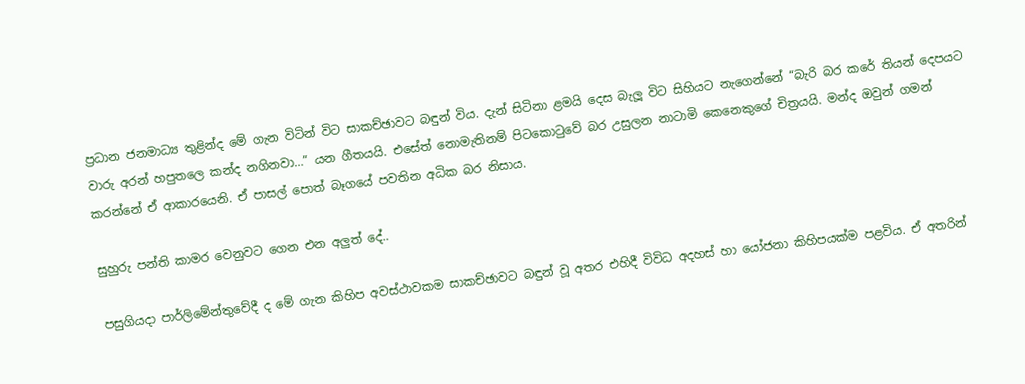ප්‍රධාන ජනමාධ්‍ය තුළින්ද මේ ගැන විටින් විට සාකච්ඡාවට බඳුන් විය. දැන් සිටිනා ළමයි දෙස බැලූ විට සිහියට නැගෙන්නේ “බැරි බර කරේ තියන් දෙපයට වාරු අරන් හපුතලෙ කන්ද නගිනවා…” යන ගීතයයි. එසේත් නොමැතිනම් පිටකොටුවේ බර උසුලන නාටාමි කෙනෙකුගේ චිත්‍රයයි. මන්ද ඔවුන් ගමන් කරන්නේ ඒ ආකාරයෙනි. ඒ පාසල් පොත් බෑගයේ පවතින අධික බර නිසාය.

සුහුරු පන්ති කාමර වෙනුවට ගෙන එන අලුත් දේ..

පසුගියදා පාර්ලිමේන්තුවේදී ද මේ ගැන කිහිප අවස්ථාවකම සාකච්ඡාවට බඳුන් වූ අතර එහිදී විවිධ අදහස් හා යෝජනා කිහිපයක්ම පළවිය. ඒ අතරින්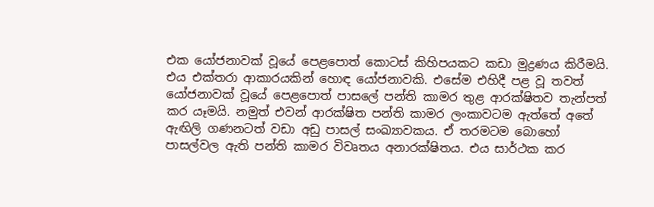එක යෝජනාවක් වූයේ පෙළපොත් කොටස් කිහිපයකට කඩා මුද්‍රණය කිරීමයි. එය එක්තරා ආකාරයකින් හොඳ යෝජනාවකි. එසේම එහිදී පළ වූ තවත් යෝජනාවක් වූයේ පෙළපොත් පාසලේ පන්ති කාමර තුළ ආරක්ෂිතව තැන්පත් කර යෑමයි. නමුත් එවන් ආරක්ෂිත පන්ති කාමර ලංකාවටම ඇත්තේ අතේ ඇඟිලි ගණනටත් වඩා අඩු පාසල් සංඛ්‍යාවකය. ඒ තරමටම බොහෝ පාසල්වල ඇති පන්ති කාමර විවෘතය අනාරක්ෂිතය. එය සාර්ථක කර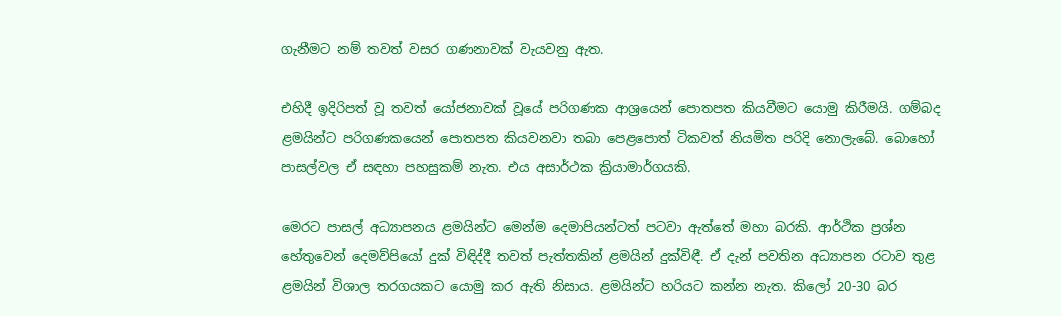ගැනීමට නම් තවත් වසර ගණනාවක් වැයවනු ඇත.

එහිදී ඉදිරිපත් වූ තවත් යෝජනාවක් වූයේ පරිගණක ආශ්‍රයෙන් පොතපත කියවීමට යොමු කිරීමයි. ගම්බද ළමයින්ට පරිගණකයෙන් පොතපත කියවනවා තබා පෙළපොත් ටිකවත් නියමිත පරිදි නොලැබේ. බොහෝ පාසල්වල ඒ සඳහා පහසුකම් නැත. එය අසාර්ථක ක්‍රියාමාර්ගයකි.

මෙරට පාසල් අධ්‍යාපනය ළමයින්ට මෙන්ම දෙමාපියන්ටත් පටවා ඇත්තේ මහා බරකි. ආර්ථික ප්‍රශ්න හේතුවෙන් දෙමව්පියෝ දුක් විඳිද්දී තවත් පැත්තකින් ළමයින් දුක්විඳී. ඒ දැන් පවතින අධ්‍යාපන රටාව තුළ ළමයින් විශාල තරගයකට යොමු කර ඇති නිසාය. ළමයින්ට හරියට කන්න නැත. කිලෝ 20-30 බර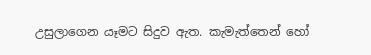උසුලාගෙන යෑමට සිදුව ඇත. කැමැත්තෙන් හෝ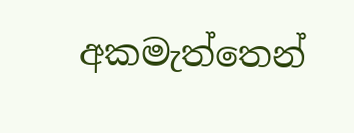අකමැත්තෙන්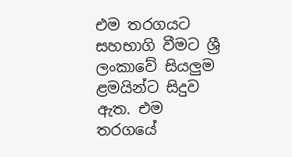එම තරගයට සහභාගි වීමට ශ්‍රී ලංකාවේ සියලුම ළමයින්ට සිදුව ඇත. එම තරගයේ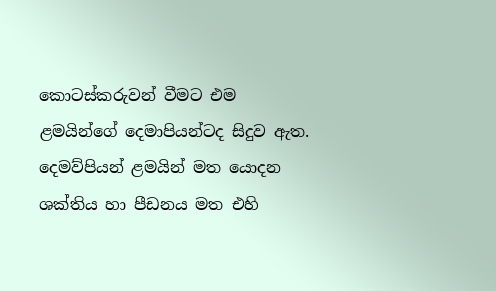කොටස්කරුවන් වීමට එම ළමයින්ගේ දෙමාපියන්ටද සිදුව ඇත. දෙමව්පියන් ළමයින් මත යොදන ශක්තිය හා පීඩනය මත එහි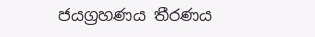ජයග්‍රහණය තීරණය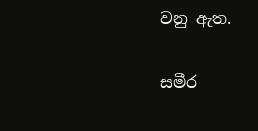වනු ඇත.

සමීර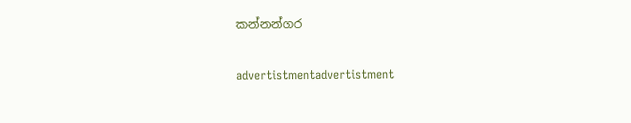කන්නන්ගර

advertistmentadvertistment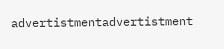advertistmentadvertistment